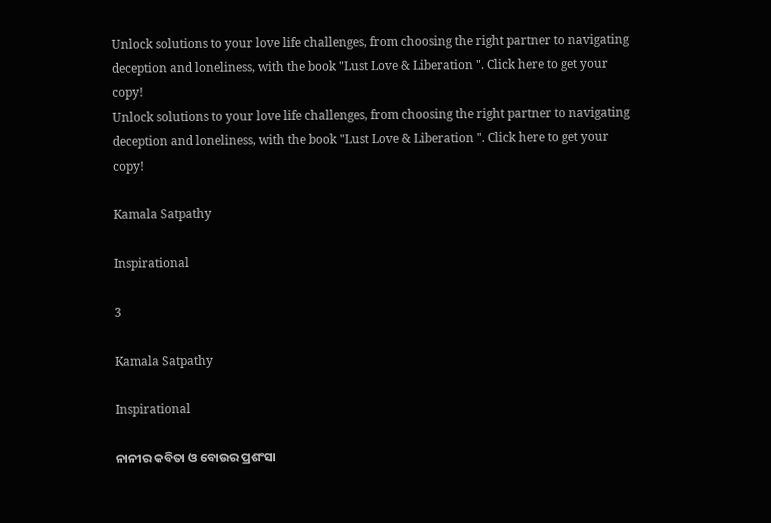Unlock solutions to your love life challenges, from choosing the right partner to navigating deception and loneliness, with the book "Lust Love & Liberation ". Click here to get your copy!
Unlock solutions to your love life challenges, from choosing the right partner to navigating deception and loneliness, with the book "Lust Love & Liberation ". Click here to get your copy!

Kamala Satpathy

Inspirational

3

Kamala Satpathy

Inspirational

ନାନୀର କବିତା ଓ ବୋଉର ପ୍ରଶଂସା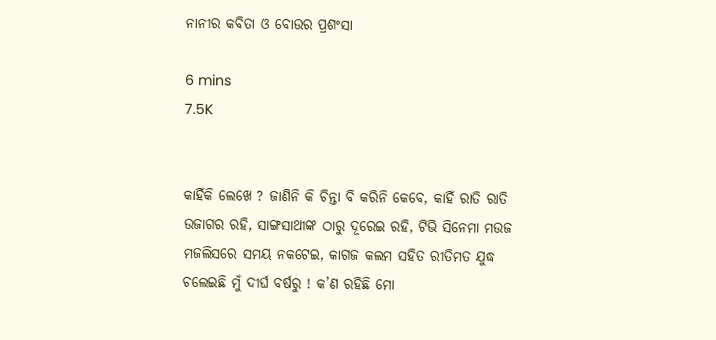ନାନୀର କବିତା ଓ ବୋଉର ପ୍ରଶଂସା

6 mins
7.5K


କାହିଁକି ଲେଖେ ? ଜାଣିନି କି ଚିନ୍ତା ବି କରିନି କେବେ, କାହିଁ ରାତି ରାତି ଉଜାଗର ରହି, ସାଙ୍ଗସାଥୀଙ୍କ ଠାରୁ ଦୂରେଇ ରହି, ଟିଭି ସିନେମା ମଉଜ ମଜଲିସରେ ସମୟ ନକଟେଇ, କାଗଜ କଲମ ସହିତ ରୀତିମତ ଯୁଦ୍ଧ ଚଲେଇଛି ମୁଁ ଦୀର୍ଘ ବର୍ଷରୁ ! କ’ଣ ରହିଛି ମୋ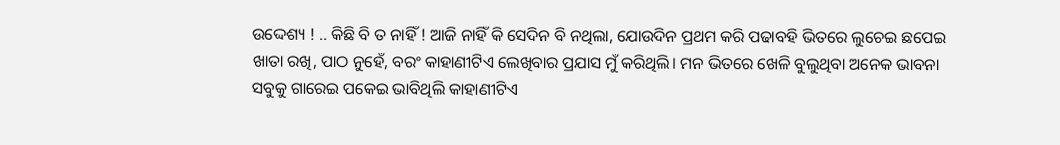ଉଦ୍ଦେଶ୍ୟ ! .. କିଛି ବି ତ ନାହିଁ ! ଆଜି ନାହିଁ କି ସେଦିନ ବି ନଥିଲା, ଯୋଉଦିନ ପ୍ରଥମ କରି ପଢାବହି ଭିତରେ ଲୁଚେଇ ଛପେଇ ଖାତା ରଖି, ପାଠ ନୁହେଁ, ବରଂ କାହାଣୀଟିଏ ଲେଖିବାର ପ୍ରଯାସ ମୁଁ କରିଥିଲି। ମନ ଭିତରେ ଖେଳି ବୁଲୁଥିବା ଅନେକ ଭାବନା ସବୁକୁ ଗାରେଇ ପକେଇ ଭାବିଥିଲି କାହାଣୀଟିଏ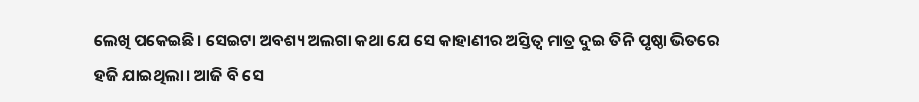ଲେଖି ପକେଇଛି। ସେଇଟା ଅବଶ୍ୟ ଅଲଗା କଥା ଯେ ସେ କାହାଣୀର ଅସ୍ତିତ୍ୱ ମାତ୍ର ଦୁଇ ତିନି ପୃଷ୍ଠା ଭିତରେ ହଜି ଯାଇଥିଲା। ଆଜି ବି ସେ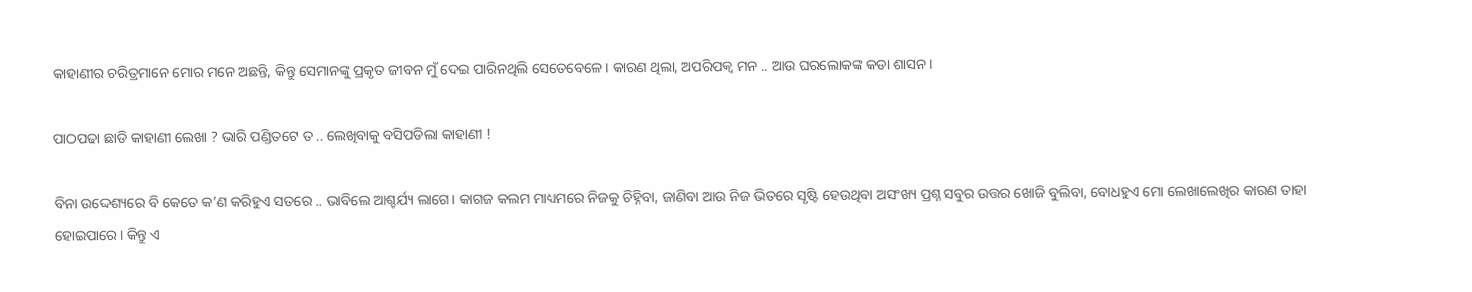କାହାଣୀର ଚରିତ୍ରମାନେ ମୋର ମନେ ଅଛନ୍ତି, କିନ୍ତୁ ସେମାନଙ୍କୁ ପ୍ରକୃତ ଜୀବନ ମୁଁ ଦେଇ ପାରିନଥିଲି ସେତେବେଳେ। କାରଣ ଥିଲା, ଅପରିପକ୍ୱ ମନ .. ଆଉ ଘରଲୋକଙ୍କ କଡା ଶାସନ।

ପାଠପଢା ଛାଡି କାହାଣୀ ଲେଖା ? ଭାରି ପଣ୍ଡିତଟେ ତ .. ଲେଖିବାକୁ ବସିପଡିଲା କାହାଣୀ !

ବିନା ଉଦ୍ଦେଶ୍ୟରେ ବି କେତେ କ’ଣ କରିହୁଏ ସତରେ .. ଭାବିଲେ ଆଶ୍ଚର୍ଯ୍ୟ ଲାଗେ। କାଗଜ କଲମ ମାଧ୍ୟମରେ ନିଜକୁ ଚିହ୍ନିବା, ଜାଣିବା ଆଉ ନିଜ ଭିତରେ ସୃଷ୍ଟି ହେଉଥିବା ଅସଂଖ୍ୟ ପ୍ରଶ୍ନ ସବୁର ଉତ୍ତର ଖୋଜି ବୁଲିବା, ବୋଧହୁଏ ମୋ ଲେଖାଲେଖିର କାରଣ ତାହା ହୋଇପାରେ। କିନ୍ତୁ ଏ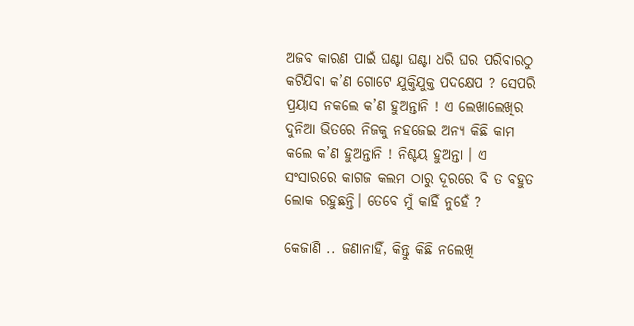ଅଜବ କାରଣ ପାଇଁ ଘଣ୍ଟା ଘଣ୍ଟା ଧରି ଘର ପରିବାରଠୁ କଟିଯିବା କ’ଣ ଗୋଟେ ଯୁକ୍ତିଯୁକ୍ତ ପଦକ୍ଷେପ ? ସେପରି ପ୍ରୟାସ ନକଲେ କ’ଣ ହୁଅନ୍ତାନି ! ଏ ଲେଖାଲେଖିର ଦୁନିଆ ଭିତରେ ନିଜକୁ ନହଜେଇ ଅନ୍ୟ କିଛି କାମ କଲେ କ’ଣ ହୁଅନ୍ତାନି ! ନିଶ୍ଚୟ ହୁଅନ୍ତା । ଏ ସଂସାରରେ କାଗଜ କଲମ ଠାରୁ ଦୂରରେ ବି ତ ବହୁତ ଲୋକ ରହୁଛନ୍ତି। ତେବେ ମୁଁ କାହିଁ ନୁହେଁ ?

କେଜାଣି .. ଜଣାନାହିଁ, କିନ୍ତୁ କିଛି ନଲେଖି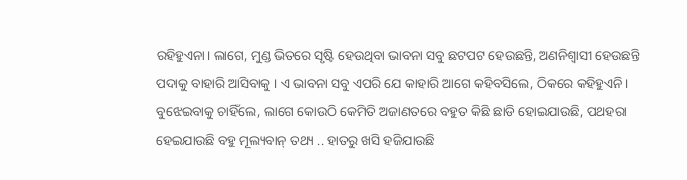ରହିହୁଏନା। ଲାଗେ, ମୁଣ୍ଡ ଭିତରେ ସୃଷ୍ଟି ହେଉଥିବା ଭାବନା ସବୁ ଛଟପଟ ହେଉଛନ୍ତି, ଅଣନିଶ୍ବାସୀ ହେଉଛନ୍ତି ପଦାକୁ ବାହାରି ଆସିବାକୁ । ଏ ଭାବନା ସବୁ ଏପରି ଯେ କାହାରି ଆଗେ କହିବସିଲେ, ଠିକରେ କହିହୁଏନି। ବୁଝେଇବାକୁ ଚାହିଁଲେ, ଲାଗେ କୋଉଠି କେମିତି ଅଜାଣତରେ ବହୁତ କିଛି ଛାଡି ହୋଇଯାଉଛି, ପଥହରା ହେଇଯାଉଛି ବହୁ ମୂଲ୍ୟବାନ୍ ତଥ୍ୟ .. ହାତରୁ ଖସି ହଜିଯାଉଛି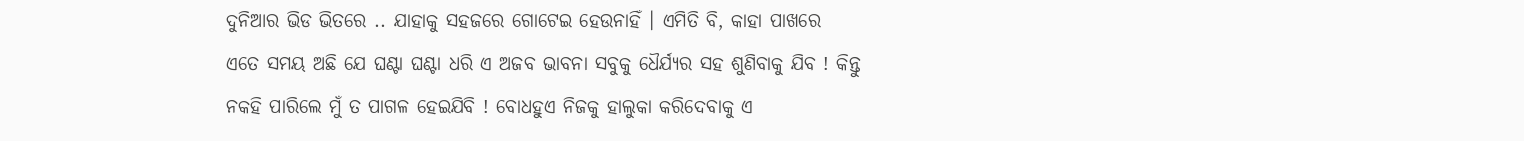ଦୁନିଆର ଭିଡ ଭିତରେ .. ଯାହାକୁ ସହଜରେ ଗୋଟେଇ ହେଉନାହିଁ । ଏମିତି ବି, କାହା ପାଖରେ ଏତେ ସମୟ ଅଛି ଯେ ଘଣ୍ଟା ଘଣ୍ଟା ଧରି ଏ ଅଜବ ଭାବନା ସବୁକୁ ଧୈର୍ଯ୍ୟର ସହ ଶୁଣିବାକୁ ଯିବ ! କିନ୍ତୁ ନକହି ପାରିଲେ ମୁଁ ତ ପାଗଳ ହେଇଯିବି ! ବୋଧହୁଏ ନିଜକୁ ହାଲୁକା କରିଦେବାକୁ ଏ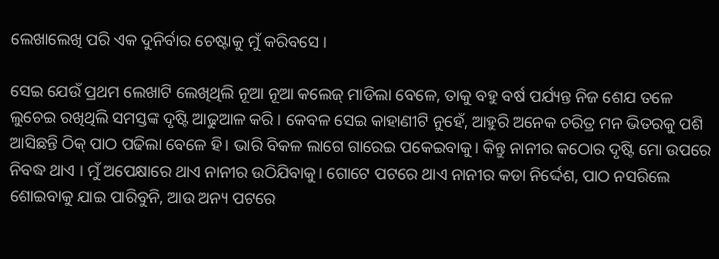ଲେଖାଲେଖି ପରି ଏକ ଦୁନିର୍ବାର ଚେଷ୍ଟାକୁ ମୁଁ କରିବସେ ।

ସେଇ ଯେଉଁ ପ୍ରଥମ ଲେଖାଟି ଲେଖିଥିଲି ନୂଆ ନୂଆ କଲେଜ୍ ମାଡିଲା ବେଳେ, ତାକୁ ବହୁ ବର୍ଷ ପର୍ଯ୍ୟନ୍ତ ନିଜ ଶେଯ ତଳେ ଲୁଚେଇ ରଖିଥିଲି ସମସ୍ତଙ୍କ ଦୃଷ୍ଟି ଆଢୁଆଳ କରି । କେବଳ ସେଇ କାହାଣୀଟି ନୁହେଁ, ଆହୁରି ଅନେକ ଚରିତ୍ର ମନ ଭିତରକୁ ପଶି ଆସିଛନ୍ତି ଠିକ୍ ପାଠ ପଢିଲା ବେଳେ ହି। ଭାରି ବିକଳ ଲାଗେ ଗାରେଇ ପକେଇବାକୁ। କିନ୍ତୁ ନାନୀର କଠୋର ଦୃଷ୍ଟି ମୋ ଉପରେ ନିବଦ୍ଧ ଥାଏ । ମୁଁ ଅପେକ୍ଷାରେ ଥାଏ ନାନୀର ଉଠିଯିବାକୁ। ଗୋଟେ ପଟରେ ଥାଏ ନାନୀର କଡା ନିର୍ଦ୍ଦେଶ, ପାଠ ନସରିଲେ ଶୋଇବାକୁ ଯାଇ ପାରିବୁନି, ଆଉ ଅନ୍ୟ ପଟରେ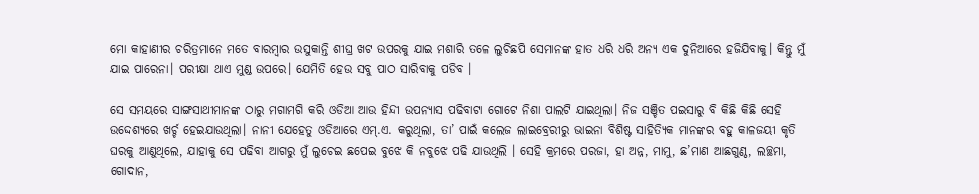ମୋ କାହାଣୀର ଚରିତ୍ରମାନେ ମତେ ବାରମ୍ୱାର ଉସୁକାନ୍ତି ଶୀଘ୍ର ଖଟ ଉପରକୁ ଯାଇ ମଶାରି ତଳେ ଲୁଚିଛପି ସେମାନଙ୍କ ହାତ ଧରି ଧରି ଅନ୍ୟ ଏକ ଦୁନିଆରେ ହଜିଯିବାକୁ। କିନ୍ତୁ ମୁଁ ଯାଇ ପାରେନା। ପରୀକ୍ଷା ଥାଏ ମୁଣ୍ଡ ଉପରେ। ଯେମିତି ହେଉ ସବୁ ପାଠ ସାରିବାକୁ ପଡିବ ।

ସେ ସମୟରେ ସାଙ୍ଗସାଥୀମାନଙ୍କ ଠାରୁ ମଗାମଗି କରି ଓଡିଆ ଆଉ ହିନ୍ଦୀ ଉପନ୍ୟାସ ପଢିବାଟା ଗୋଟେ ନିଶା ପାଲଟି ଯାଇଥିଲା। ନିଜ ସଞ୍ଚିତ ପଇସାରୁ ବି କିଛି କିଛି ସେହି ଉଦ୍ଦେଶ୍ୟରେ ଖର୍ଚ୍ଚ ହେଇଯାଉଥିଲା। ନାନୀ ଯେହେତୁ ଓଡିଆରେ ଏମ୍‍.ଏ. କରୁଥିଲା, ତା’ ପାଇଁ କଲେଜ ଲାଇବ୍ରେରୀରୁ ଭାଇନା ବିଶିଷ୍ଟ ସାହିତ୍ୟିକ ମାନଙ୍କର ବହୁ କାଳଜୟୀ କୃତି ଘରକୁ ଆଣୁଥିଲେ, ଯାହାକୁ ସେ ପଢିବା ଆଗରୁ ମୁଁ ଲୁଚେଇ ଛପେଇ ବୁଝେ କି ନବୁଝେ ପଢି ଯାଉଥିଲି । ସେହି କ୍ରମରେ ପରଜା, ହା ଅନ୍ନ, ମାମୁ, ଛ’ମାଣ ଆଛଗୁଣ୍ଠ, ଲଚ୍ଛମା, ଗୋଦାନ,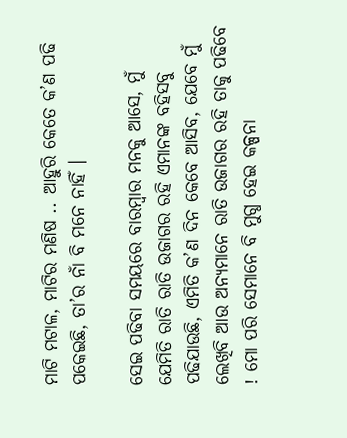ମାଟି ମଟାଳ, ମାଟିର ମଣିଷ .. ଆହୁରି କେତେ କ’ଣ ପଢି ପକେଇଛି, ତା’ର ନାଁ ବି ମନେ ନାହିଁ ।

ସେଇ ପଢିବା ସମୟରେ ବାରମ୍ୱାର ମନକୁ ଆସେ, ମୁଁ ଯେମିତି ରାତି ରାତି ଉଜାଗର ରହି ଏମାନଙ୍କ ବହିସବୁ ପଢିଯାଉଛି, ଏମିତି କ’ଣ ଦିନ କେବେ ଆସିବ, ଯେବେ ମୁଁ ଲେଖିବି ଆଉ ଅନ୍ୟମାନେ ରାତି ଉଜାଗର ରହି ତାକୁ ପଢିବେ ! ମୋ ପରି ସେମାନେ ବି ମୁଗ୍ଧ ହେଇ କଳ୍ପନା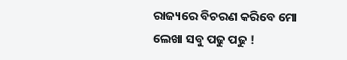ରାଜ୍ୟରେ ବିଚରଣ କରିବେ ମୋ ଲେଖା ସବୁ ପଢୁ ପଢୁ !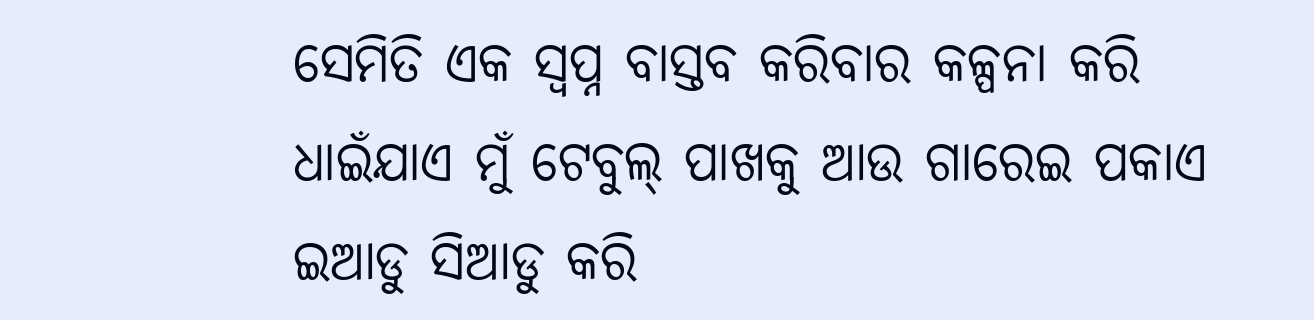ସେମିତି ଏକ ସ୍ୱପ୍ନ ବାସ୍ତବ କରିବାର କଳ୍ପନା କରି ଧାଇଁଯାଏ ମୁଁ ଟେବୁଲ୍ ପାଖକୁ ଆଉ ଗାରେଇ ପକାଏ ଇଆଡୁ ସିଆଡୁ କରି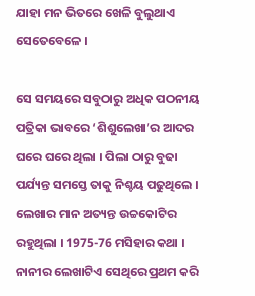ଯାହା ମନ ଭିତରେ ଖେଳି ବୁଲୁଥାଏ ସେତେବେଳେ ।

ସେ ସମୟରେ ସବୁଠାରୁ ଅଧିକ ପଠନୀୟ ପତ୍ରିକା ଭାବରେ ‘ଶିଶୁଲେଖା’ର ଆଦର ଘରେ ଘରେ ଥିଲା । ପିଲା ଠାରୁ ବୁଢା ପର୍ଯ୍ୟନ୍ତ ସମସ୍ତେ ତାକୁ ନିଶ୍ଚୟ ପଢୁଥିଲେ । ଲେଖାର ମାନ ଅତ୍ୟନ୍ତ ଉଚ୍ଚକୋଟିର ରହୁଥିଲା । 1975-76 ମସିହାର କଥା । ନାନୀର ଲେଖାଟିଏ ସେଥିରେ ପ୍ରଥମ କରି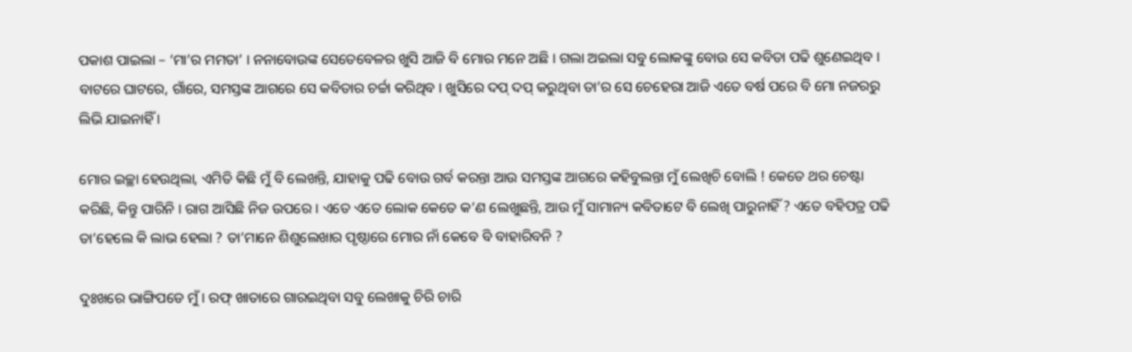ପକାଶ ପାଇଲା – ‘ମା’ର ମମତା’ । ନନାବୋଉଙ୍କ ସେତେବେଳର ଖୁସି ଆଜି ବି ମୋର ମନେ ଅଛି । ଗଲା ଅଇଲା ସବୁ ଲୋକଙ୍କୁ ବୋଉ ସେ କବିତା ପଢି ଶୁଣେଇଥିବ । ବାଟରେ ଘାଟରେ, ଗାଁରେ, ସମସ୍ତଙ୍କ ଆଗରେ ସେ କବିତାର ଚର୍ଚ୍ଚା କରିଥିବ । ଖୁସିରେ ଦପ୍ ଦପ୍ କରୁଥିବା ତା’ର ସେ ଚେହେରା ଆଜି ଏତେ ବର୍ଷ ପରେ ବି ମୋ ନଜରରୁ ଲିଭି ଯାଇନାହିଁ ।

ମୋର ଇଚ୍ଛା ହେଉଥିଲା, ଏମିତି କିଛି ମୁଁ ବି ଲେଖନ୍ତି, ଯାହାକୁ ପଢି ବୋଉ ଗର୍ବ କରନ୍ତା ଆଉ ସମସ୍ତଙ୍କ ଆଗରେ କହିବୁଲନ୍ତା ମୁଁ ଲେଖିଚି ବୋଲି ! କେତେ ଥର ଚେଷ୍ଟା କରିଛି, କିନ୍ତୁ ପାରିନି । ରାଗ ଆସିଛି ନିଜ ଉପରେ । ଏତେ ଏତେ ଲୋକ କେତେ କ’ଣ ଲେଖୁଛନ୍ତି, ଆଉ ମୁଁ ସାମାନ୍ୟ କବିତାଟେ ବି ଲେଖି ପାରୁନାହିଁ ? ଏତେ ବହିପତ୍ର ପଢି ତା’ହେଲେ କି ଲାଭ ହେଲା ? ତା’ମାନେ ଶିଶୁଲେଖାର ପୃଷ୍ଠାରେ ମୋର ନାଁ କେବେ ବି ବାହାରିବନି ?

ଦୁଃଖରେ ଭାଙ୍ଗିପଡେ ମୁଁ । ରଫ୍ ଖାତାରେ ଗାରଇଥିବା ସବୁ ଲେଖାକୁ ଚିରି ଚାରି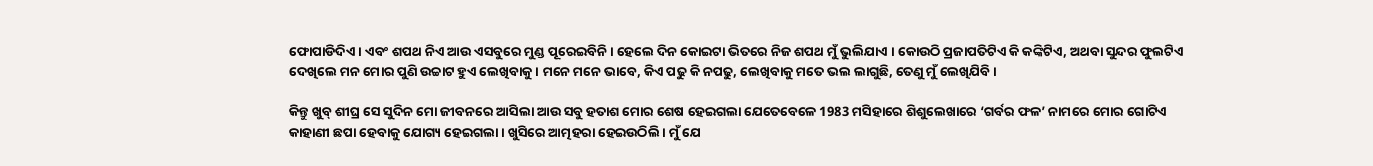ଫୋପାଡିଦିଏ । ଏବଂ ଶପଥ ନିଏ ଆଉ ଏସବୁରେ ମୁଣ୍ଡ ପୂରେଇବିନି । ହେଲେ ଦିନ କୋଇଟା ଭିତରେ ନିଜ ଶପଥ ମୁଁ ଭୁଲିଯାଏ । କୋଉଠି ପ୍ରଜାପତିଟିଏ କି କଙ୍କିଟିଏ, ଅଥବା ସୁନ୍ଦର ଫୁଲଟିଏ ଦେଖିଲେ ମନ ମୋର ପୁଣି ଉଚ୍ଚାଟ ହୁଏ ଲେଖିବାକୁ । ମନେ ମନେ ଭାବେ, କିଏ ପଢୁ କି ନପଢୁ, ଲେଖିବାକୁ ମତେ ଭଲ ଲାଗୁଛି, ତେଣୁ ମୁଁ ଲେଖିଯିବି ।

କିନ୍ତୁ ଖୁବ୍ ଶୀଘ୍ର ସେ ସୁଦିନ ମୋ ଜୀବନରେ ଆସିଲା ଆଉ ସବୁ ହତାଶ ମୋର ଶେଷ ହେଇଗଲା ଯେତେବେଳେ 1983 ମସିହାରେ ଶିଶୁଲେଖାରେ ‘ଗର୍ବର ଫଳ’ ନାମରେ ମୋର ଗୋଟିଏ କାହାଣୀ ଛପା ହେବାକୁ ଯୋଗ୍ୟ ହେଇଗଲା । ଖୁସିରେ ଆତ୍ମହରା ହେଇଉଠିଲି । ମୁଁ ଯେ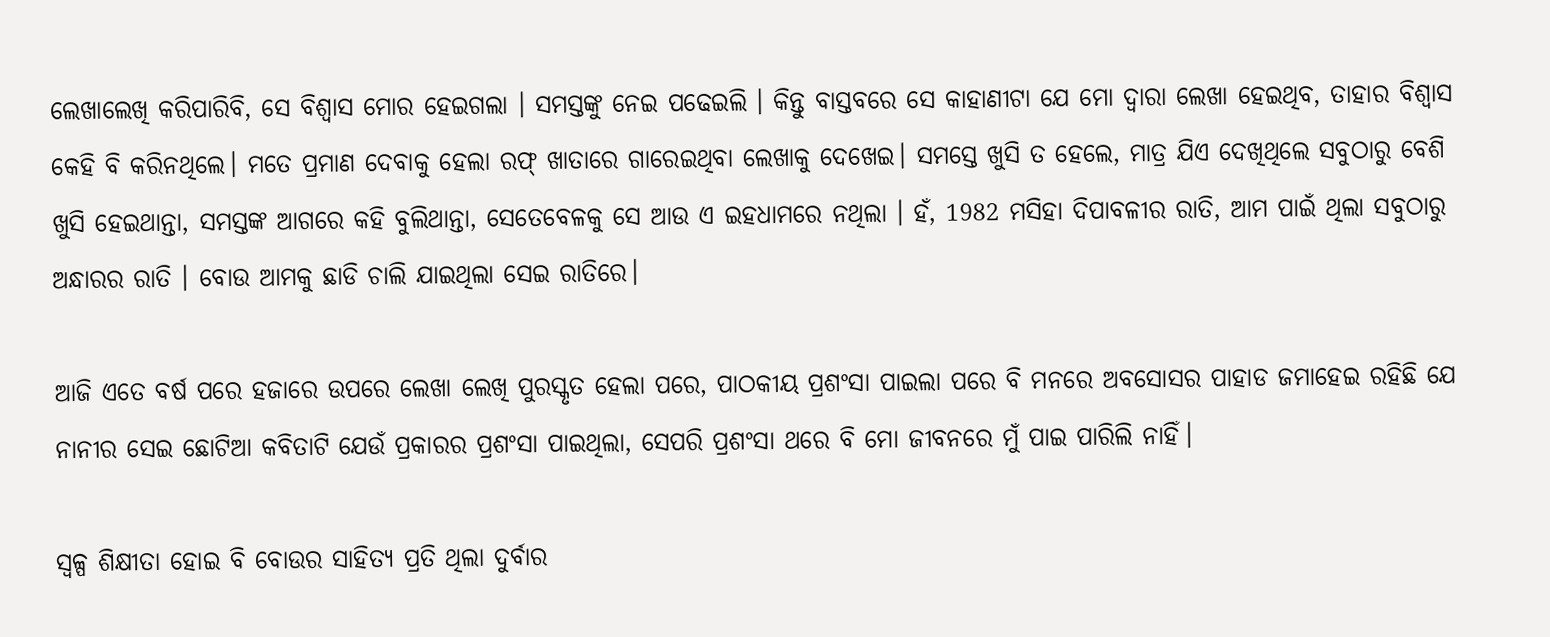ଲେଖାଲେଖି କରିପାରିବି, ସେ ବିଶ୍ବାସ ମୋର ହେଇଗଲା । ସମସ୍ତଙ୍କୁ ନେଇ ପଢେଇଲି । କିନ୍ତୁ ବାସ୍ତବରେ ସେ କାହାଣୀଟା ଯେ ମୋ ଦ୍ୱାରା ଲେଖା ହେଇଥିବ, ତାହାର ବିଶ୍ୱାସ କେହି ବି କରିନଥିଲେ। ମତେ ପ୍ରମାଣ ଦେବାକୁ ହେଲା ରଫ୍ ଖାତାରେ ଗାରେଇଥିବା ଲେଖାକୁ ଦେଖେଇ। ସମସ୍ତେ ଖୁସି ତ ହେଲେ, ମାତ୍ର ଯିଏ ଦେଖିଥିଲେ ସବୁଠାରୁ ବେଶି ଖୁସି ହେଇଥାନ୍ତା, ସମସ୍ତଙ୍କ ଆଗରେ କହି ବୁଲିଥାନ୍ତା, ସେତେବେଳକୁ ସେ ଆଉ ଏ ଇହଧାମରେ ନଥିଲା । ହଁ, 1982 ମସିହା ଦିପାବଳୀର ରାତି, ଆମ ପାଇଁ ଥିଲା ସବୁଠାରୁ ଅନ୍ଧାରର ରାତି । ବୋଉ ଆମକୁ ଛାଡି ଚାଲି ଯାଇଥିଲା ସେଇ ରାତିରେ।

ଆଜି ଏତେ ବର୍ଷ ପରେ ହଜାରେ ଉପରେ ଲେଖା ଲେଖି ପୁରସ୍କୃତ ହେଲା ପରେ, ପାଠକୀୟ ପ୍ରଶଂସା ପାଇଲା ପରେ ବି ମନରେ ଅବସୋସର ପାହାଡ ଜମାହେଇ ରହିଛି ଯେ ନାନୀର ସେଇ ଛୋଟିଆ କବିତାଟି ଯେଉଁ ପ୍ରକାରର ପ୍ରଶଂସା ପାଇଥିଲା, ସେପରି ପ୍ରଶଂସା ଥରେ ବି ମୋ ଜୀବନରେ ମୁଁ ପାଇ ପାରିଲି ନାହିଁ।

ସ୍ୱଳ୍ପ ଶିକ୍ଷୀତା ହୋଇ ବି ବୋଉର ସାହିତ୍ୟ ପ୍ରତି ଥିଲା ଦୁର୍ବାର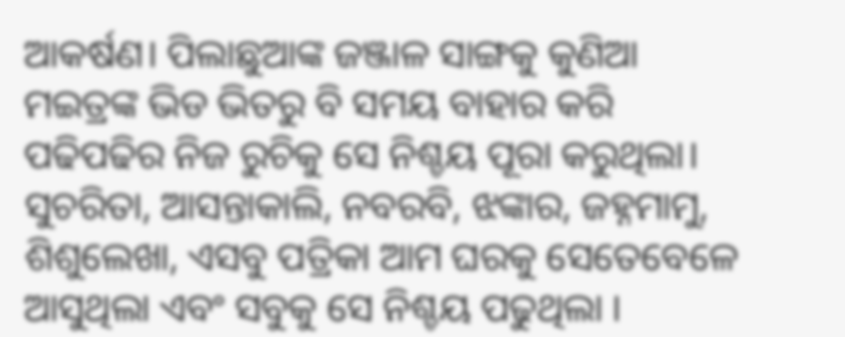ଆକର୍ଷଣ। ପିଲାଛୁଆଙ୍କ ଜଞ୍ଜାଳ ସାଙ୍ଗକୁ କୁଣିଆ ମଇତ୍ରଙ୍କ ଭିଡ ଭିତରୁ ବି ସମୟ ବାହାର କରି ପଢିପଢିର ନିଜ ରୁଚିକୁ ସେ ନିଶ୍ଚୟ ପୂରା କରୁଥିଲା। ସୁଚରିତା, ଆସନ୍ତାକାଲି, ନବରବି, ଝଙ୍କାର, ଜହ୍ନମାମୁ, ଶିଶୁଲେଖା, ଏସବୁ ପତ୍ରିକା ଆମ ଘରକୁ ସେତେବେଳେ ଆସୁଥିଲା ଏବଂ ସବୁକୁ ସେ ନିଶ୍ଚୟ ପଢୁଥିଲା ।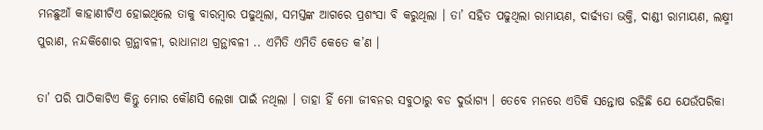ମନଛୁଆଁ କାହାଣୀଟିଏ ହୋଇଥିଲେ ତାକୁ ବାରମ୍ୱାର ପଢୁଥିଲା, ସମସ୍ତଙ୍କ ଆଗରେ ପ୍ରଶଂସା ବି କରୁଥିଲା । ତା’ ସହିତ ପଢୁଥିଲା ରାମାୟଣ, ଦାର୍ଢ୍ୟତା ଭକ୍ତି, ଦାଣ୍ଡୀ ରାମାୟଣ, ଲକ୍ଷ୍ମୀ ପୁରାଣ, ନନ୍ଦକିଶୋର ଗ୍ରନ୍ଥାବଳୀ, ରାଧାନାଥ ଗ୍ରନ୍ଥାବଳୀ .. ଏମିତି ଏମିତି କେତେ କ’ଣ ।

ତା’ ପରି ପାଠିକାଟିଏ କିନ୍ତୁ ମୋର କୌଣସି ଲେଖା ପାଇଁ ନଥିଲା । ତାହା ହିଁ ମୋ ଜୀବନର ସବୁଠାରୁ ବଡ ଦୁର୍ଭାଗ୍ୟ । ତେବେ ମନରେ ଏତିକି ସନ୍ତୋଷ ରହିଛି ଯେ ଯେଉଁପରିକା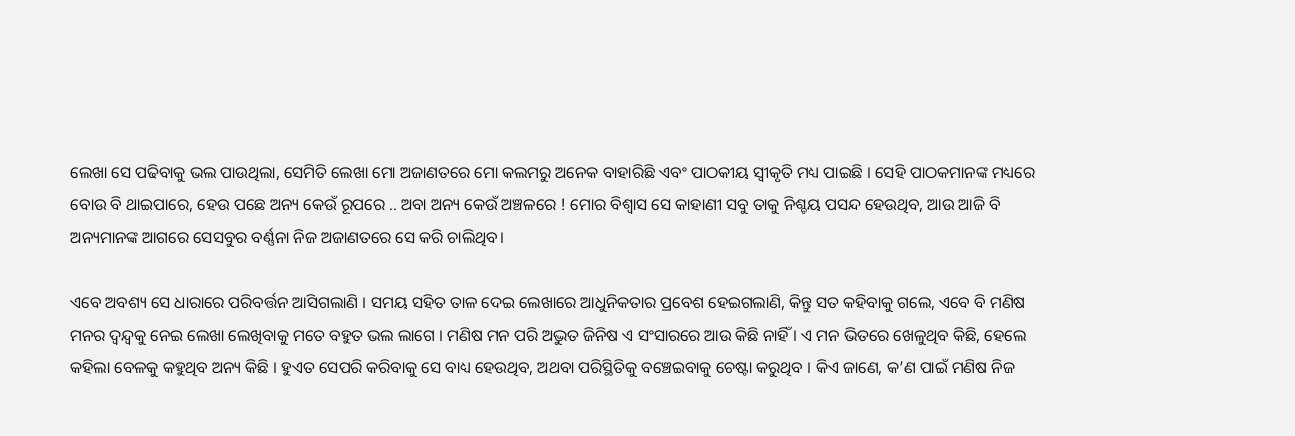ଲେଖା ସେ ପଢିବାକୁ ଭଲ ପାଉଥିଲା, ସେମିତି ଲେଖା ମୋ ଅଜାଣତରେ ମୋ କଲମରୁ ଅନେକ ବାହାରିଛି ଏବଂ ପାଠକୀୟ ସ୍ୱୀକୃତି ମଧ୍ୟ ପାଇଛି । ସେହି ପାଠକମାନଙ୍କ ମଧ୍ୟରେ ବୋଉ ବି ଥାଇପାରେ, ହେଉ ପଛେ ଅନ୍ୟ କେଉଁ ରୂପରେ .. ଅବା ଅନ୍ୟ କେଉଁ ଅଞ୍ଚଳରେ ! ମୋର ବିଶ୍ୱାସ ସେ କାହାଣୀ ସବୁ ତାକୁ ନିଶ୍ଚୟ ପସନ୍ଦ ହେଉଥିବ, ଆଉ ଆଜି ବି ଅନ୍ୟମାନଙ୍କ ଆଗରେ ସେସବୁର ବର୍ଣ୍ଣନା ନିଜ ଅଜାଣତରେ ସେ କରି ଚାଲିଥିବ।

ଏବେ ଅବଶ୍ୟ ସେ ଧାରାରେ ପରିବର୍ତ୍ତନ ଆସିଗଲାଣି । ସମୟ ସହିତ ତାଳ ଦେଇ ଲେଖାରେ ଆଧୁନିକତାର ପ୍ରବେଶ ହେଇଗଲାଣି, କିନ୍ତୁ ସତ କହିବାକୁ ଗଲେ, ଏବେ ବି ମଣିଷ ମନର ଦ୍ୱନ୍ଦ୍ୱକୁ ନେଇ ଲେଖା ଲେଖିବାକୁ ମତେ ବହୁତ ଭଲ ଲାଗେ । ମଣିଷ ମନ ପରି ଅଦ୍ଭୁତ ଜିନିଷ ଏ ସଂସାରରେ ଆଉ କିଛି ନାହିଁ । ଏ ମନ ଭିତରେ ଖେଳୁଥିବ କିଛି, ହେଲେ କହିଲା ବେଳକୁ କହୁଥିବ ଅନ୍ୟ କିଛି । ହୁଏତ ସେପରି କରିବାକୁ ସେ ବାଧ୍ୟ ହେଉଥିବ, ଅଥବା ପରିସ୍ଥିତିକୁ ବଞ୍ଚେଇବାକୁ ଚେଷ୍ଟା କରୁଥିବ । କିଏ ଜାଣେ, କ’ଣ ପାଇଁ ମଣିଷ ନିଜ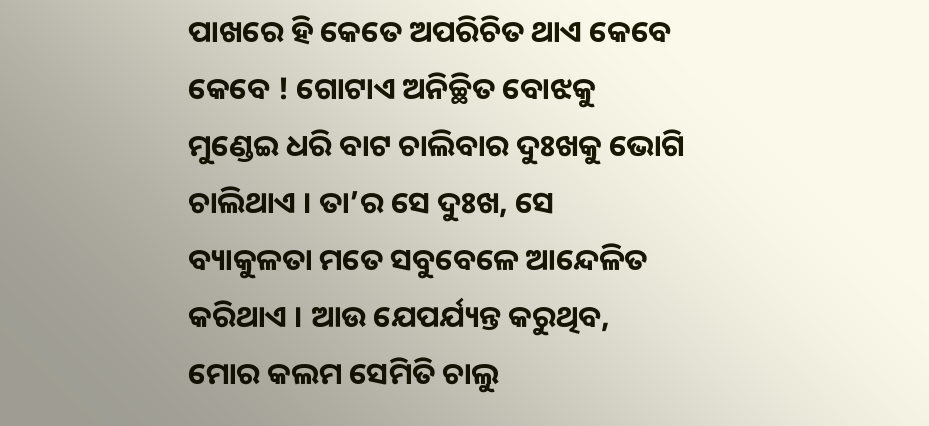ପାଖରେ ହି କେତେ ଅପରିଚିତ ଥାଏ କେବେ କେବେ ! ଗୋଟାଏ ଅନିଚ୍ଛିତ ବୋଝକୁ ମୁଣ୍ଡେଇ ଧରି ବାଟ ଚାଲିବାର ଦୁଃଖକୁ ଭୋଗି ଚାଲିଥାଏ । ତା’ର ସେ ଦୁଃଖ, ସେ ବ୍ୟାକୁଳତା ମତେ ସବୁବେଳେ ଆନ୍ଦେଳିତ କରିଥାଏ । ଆଉ ଯେପର୍ଯ୍ୟନ୍ତ କରୁଥିବ, ମୋର କଲମ ସେମିତି ଚାଲୁ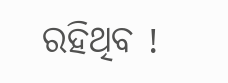ରହିଥିବ !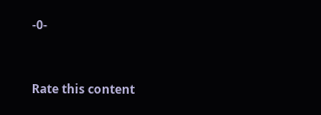-0-


Rate this content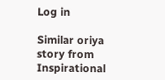Log in

Similar oriya story from Inspirational